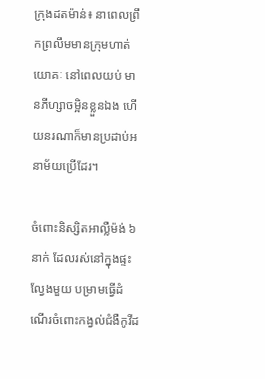ក្រុងដតម៉ាន់៖ នាពេលព្រឹកព្រលឹមមានក្រុមហាត់យោគៈ នៅពេលយប់ មានភីហ្សាចម្អិនខ្លួនឯង ហើយនរណាក៏មានប្រដាប់អនាម័យប្រើដែរ។

ចំពោះនិស្សិតអាល្លឺម៉ង់ ៦ នាក់ ដែលរស់នៅក្នុងផ្ទះល្វែងមួយ បម្រាមធ្វើដំណើរចំពោះកង្វល់ជំងឺកូវីដ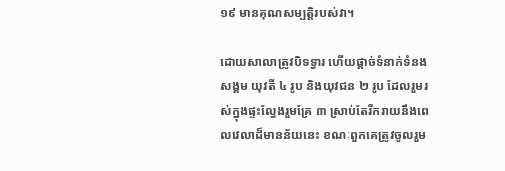១៩ មានគុណសម្បត្ដិរបស់វា។

ដោយសាលាត្រូវបិទទ្វារ ហើយផ្ដាច់ទំនាក់ទំនងសង្គម យុវតី ៤ រូប និងយុវជន ២ រូប ដែលរួមរស់ក្នុងផ្ទះល្វែងរួមគ្រែ ៣ ស្រាប់តែរីករាយនឹងពេលវេលាដ៏មានន័យនេះ ខណៈពួកគេត្រូវចូលរួម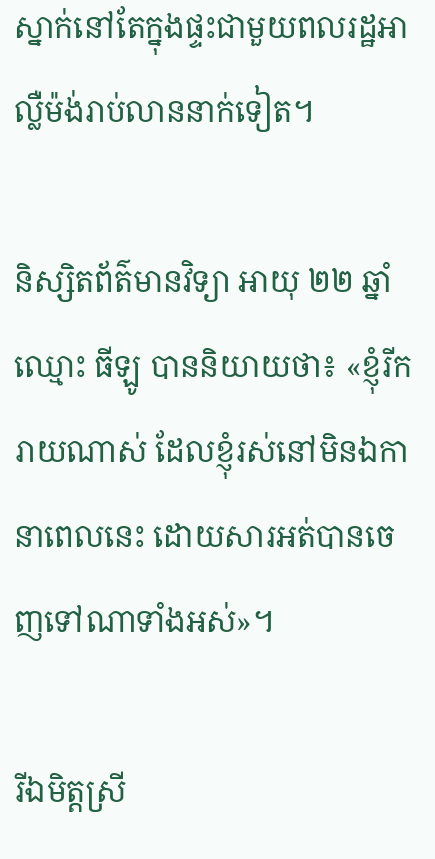ស្នាក់នៅតែក្នុងផ្ទះជាមួយពលរដ្ឋអាល្លឺម៉ង់រាប់លាននាក់ទៀត។

និស្សិតព័ត៌មានវិទ្យា អាយុ ២២ ឆ្នាំ ឈ្មោះ ធីឡូ បាននិយាយថា៖ «ខ្ញុំរីករាយណាស់ ដែលខ្ញុំរស់នៅមិនឯកានាពេលនេះ ដោយសារអត់បានចេញទៅណាទាំងអស់»។

រីឯមិត្ដស្រី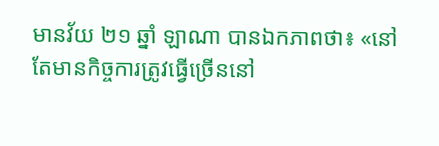មានវ័យ ២១ ឆ្នាំ ឡាណា បានឯកភាពថា៖ «នៅតែមានកិច្ចការត្រូវធ្វើច្រើននៅ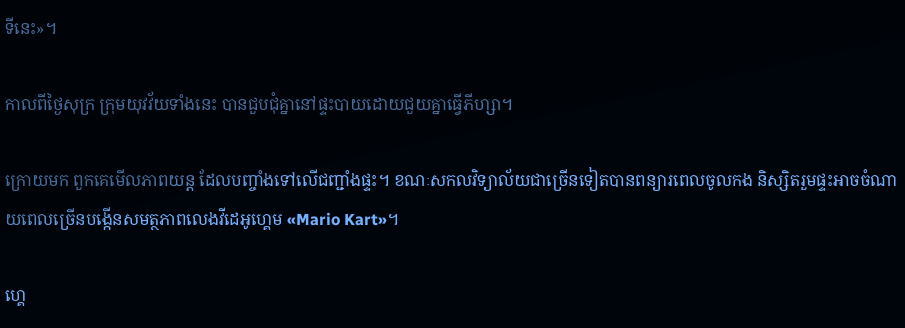ទីនេះ»។

កាលពីថ្ងៃសុក្រ ក្រុមយុវវ័យទាំងនេះ បានជួបជុំគ្នានៅផ្ទះបាយដោយជួយគ្នាធ្វើភីហ្សា។

ក្រោយមក ពួកគេមើលភាពយន្ដ ដែលបញ្ចាំងទៅលើជញ្ជាំងផ្ទះ។ ខណៈសកលវិទ្យាល័យជាច្រើនទៀតបានពន្យារពេលចូលកង និស្សិតរួមផ្ទះអាចចំណាយពេលច្រើនបង្កើនសមត្ថភាពលេងវីដេអូហ្គេម «Mario Kart»។

ហ្គេ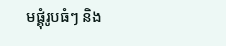មផ្គុំរូបធំៗ និង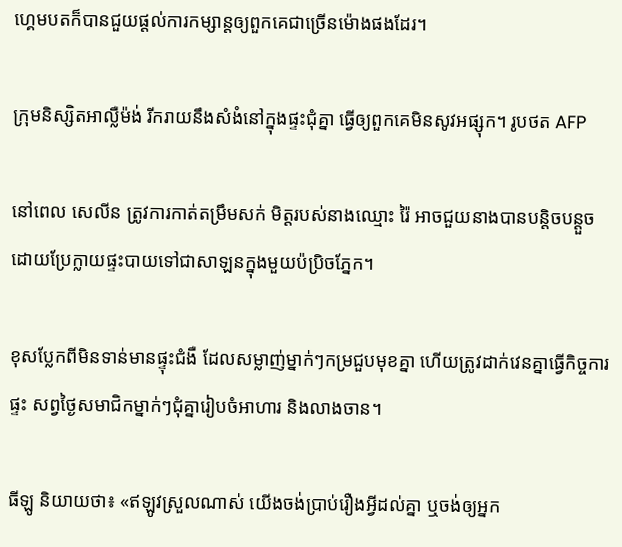ហ្គេមបតក៏បានជួយផ្ដល់ការកម្សាន្ដឲ្យពួកគេជាច្រើនម៉ោងផងដែរ។

ក្រុមនិស្សិតអាល្លឺម៉ង់ រីករាយនឹងសំងំនៅក្នុងផ្ទះជុំគ្នា ធ្វើឲ្យពួកគេមិនសូវអផ្សុក។ រូបថត AFP

នៅពេល សេលីន ត្រូវការកាត់តម្រឹមសក់ មិត្តរបស់នាងឈ្មោះ រ៉ៃ អាចជួយនាងបានបន្ដិចបន្ដួច ដោយប្រែក្លាយផ្ទះបាយទៅជាសាឡនក្នុងមួយប៉ប្រិចភ្នែក។

ខុសប្លែកពីមិនទាន់មានផ្ទុះជំងឺ ដែលសម្លាញ់ម្នាក់ៗកម្រជួបមុខគ្នា ហើយត្រូវដាក់វេនគ្នាធ្វើកិច្ចការផ្ទះ សព្វថ្ងៃសមាជិកម្នាក់ៗជុំគ្នារៀបចំអាហារ និងលាងចាន។

ធីឡូ និយាយថា៖ «ឥឡូវស្រួលណាស់ យើងចង់ប្រាប់រឿងអ្វីដល់គ្នា ឬចង់ឲ្យអ្នក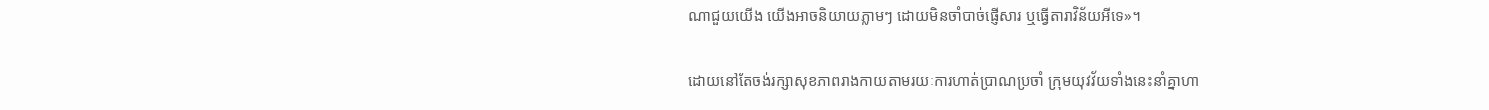ណាជួយយើង យើងអាចនិយាយភ្លាមៗ ដោយមិនចាំបាច់ផ្ញើសារ ឬធ្វើតារាវិន័យអីទេ»។

ដោយនៅតែចង់រក្សាសុខភាពរាងកាយតាមរយៈការហាត់ប្រាណប្រចាំ ក្រុមយុវវ័យទាំងនេះនាំគ្នាហា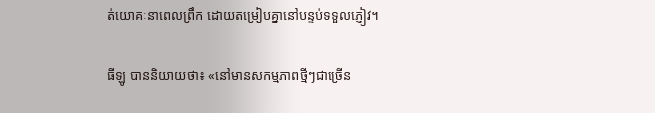ត់យោគៈនាពេលព្រឹក ដោយតម្រៀបគ្នានៅបន្ទប់ទទួលភ្ញៀវ។

ធីឡូ បាននិយាយថា៖ «នៅមានសកម្មភាពថ្មីៗជាច្រើន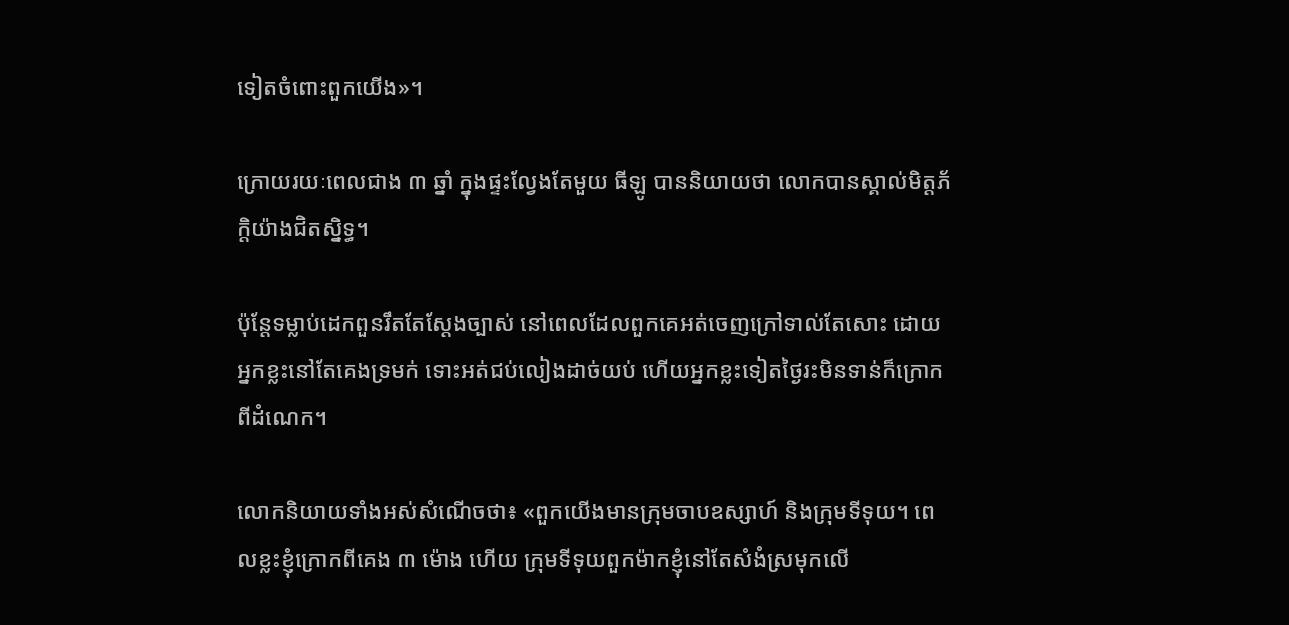ទៀតចំពោះពួកយើង»។

ក្រោយរយៈពេលជាង ៣ ឆ្នាំ ក្នុងផ្ទះល្វែងតែមួយ ធីឡូ បាននិយាយថា លោកបានស្គាល់មិត្ដភ័ក្ដិយ៉ាងជិតស្និទ្ធ។

ប៉ុន្តែទម្លាប់ដេកពួនរឹតតែស្ដែងច្បាស់ នៅពេលដែលពួកគេអត់ចេញក្រៅទាល់តែសោះ ដោយអ្នកខ្លះនៅតែគេងទ្រមក់ ទោះអត់ជប់លៀងដាច់យប់ ហើយអ្នកខ្លះទៀតថ្ងៃរះមិនទាន់ក៏ក្រោកពីដំណេក។

លោកនិយាយទាំងអស់សំណើចថា៖ «ពួកយើងមានក្រុមចាបឧស្សាហ៍ និងក្រុមទីទុយ។ ពេលខ្លះខ្ញុំក្រោកពីគេង ៣ ម៉ោង ហើយ ក្រុមទីទុយពួកម៉ាកខ្ញុំនៅតែសំងំស្រមុកលើ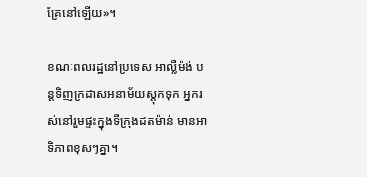គ្រែនៅឡើយ»។

ខណៈពលរដ្ឋនៅប្រទេស អាល្លឺម៉ង់ បន្ដទិញក្រដាសអនាម័យស្ដុកទុក អ្នករស់នៅរួមផ្ទះក្នុងទីក្រុងដតម៉ាន់ មានអាទិភាពខុសៗគ្នា។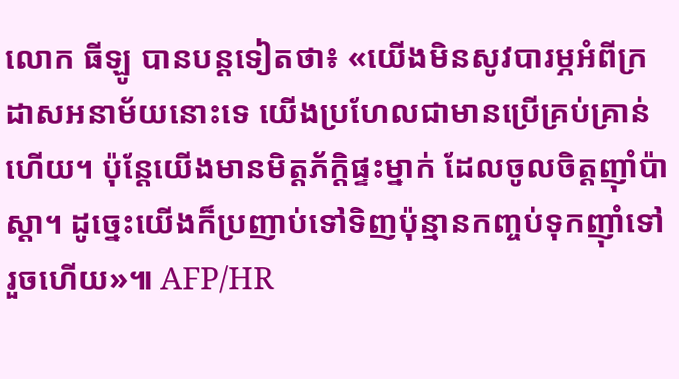លោក ធីឡូ បានបន្ដទៀតថា៖ «យើងមិនសូវបារម្ភអំពីក្រដាសអនាម័យនោះទេ យើងប្រហែលជាមានប្រើគ្រប់គ្រាន់ហើយ។ ប៉ុន្ដែយើងមានមិត្ដភ័ក្ដិផ្ទះម្នាក់ ដែលចូលចិត្ដញ៉ាំប៉ាស្ដា។ ដូច្នេះយើងក៏ប្រញាប់ទៅទិញប៉ុន្មានកញ្ចប់ទុកញ៉ាំទៅរួចហើយ»៕ AFP/HR